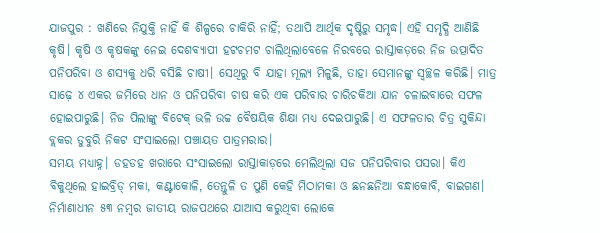ଯାଜପୁର : ଖଣିରେ ନିଯୁକ୍ତି ନାହିଁ କି ଶିଳ୍ପରେ ଚାକିରି ନାହିଁ; ତଥାପି ଆର୍ଥିକ ଦୃଷ୍ଟିରୁ ସମୃଦ୍ଧ। ଏହି ସମୃଦ୍ଧି ଆଣିଛି କୃଷି। କୃଷି ଓ କୃଷକଙ୍କୁ ନେଇ ଦେଶବ୍ୟାପୀ ହଟଚମଟ ଚାଲିଥିଲାବେଳେ ନିରବରେ ରାସ୍ତାକଡ଼ରେ ନିଜ ଉତ୍ପାଦିତ ପନିପରିବା ଓ ଶସ୍ୟକୁ ଧରି ବସିଛି ଚାଷୀ। ସେଥିରୁ ବି ଯାହା ମୂଲ୍ୟ ମିଳୁଛି, ତାହା ସେମାନଙ୍କୁ ସ୍ବଚ୍ଛଳ କରିଛି। ମାତ୍ର ସାଢ଼େ ୪ ଏକର ଜମିରେ ଧାନ ଓ ପନିପରିବା ଚାଷ କରି ଏକ ପରିବାର ଚାରିଚକିଆ ଯାନ ଚଳାଇବାରେ ସଫଳ ହୋଇପାରୁଛି। ନିଜ ପିଲାଙ୍କୁ ବିଟେକ୍ ଭଳି ଉଚ୍ଚ ବୈଷୟିକ ଶିକ୍ଷା ମଧ୍ୟ ଦେଇପାରୁଛି। ଏ ସଫଳତାର ଚିତ୍ର ସୁକିନ୍ଦା ବ୍ଲକର ଡୁବୁରି ନିକଟ ସଂସାଇଲୋ ପଞ୍ଚାୟତ ପାତ୍ରମରାର।
ସମୟ ମଧ୍ୟାହ୍ନ। ଡହଡହ ଖରାରେ ସଂସାଇଲୋ ରାସ୍ତାକାଡ଼ରେ ମେଲିଥିଲା ସଜ ପନିପରିବାର ପସରା। କିଏ ବିକୁଥିଲେ ହାଇବ୍ରିଡ୍ ମକା, କଣ୍ଟାକୋଳି, ତେନ୍ତୁଳି ତ ପୁଣି କେହି ମିଠାମକା ଓ ଛନଛନିଆ ବନ୍ଧାକୋବି, ବାଇଗଣ। ନିର୍ମାଣାଧୀନ ୫୩ ନମ୍ବର ଜାତୀୟ ରାଜପଥରେ ଯାଆସ କରୁଥିବା ଲୋକେ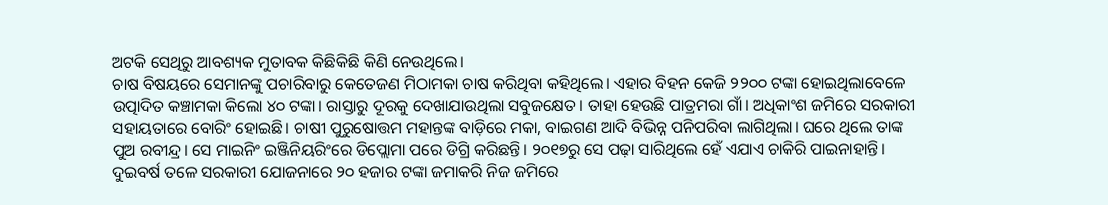ଅଟକି ସେଥିରୁ ଆବଶ୍ୟକ ମୁତାବକ କିଛିକିଛି କିଣି ନେଉଥିଲେ।
ଚାଷ ବିଷୟରେ ସେମାନଙ୍କୁ ପଚାରିବାରୁ କେତେଜଣ ମିଠାମକା ଚାଷ କରିଥିବା କହିଥିଲେ। ଏହାର ବିହନ କେଜି ୨୨୦୦ ଟଙ୍କା ହୋଇଥିଲାବେଳେ ଉତ୍ପାଦିତ କଞ୍ଚାମକା କିଲୋ ୪୦ ଟଙ୍କା। ରାସ୍ତାରୁ ଦୂରକୁ ଦେଖାଯାଉଥିଲା ସବୁଜକ୍ଷେତ। ତାହା ହେଉଛି ପାତ୍ରମରା ଗାଁ। ଅଧିକାଂଶ ଜମିରେ ସରକାରୀ ସହାୟତାରେ ବୋରିଂ ହୋଇଛି। ଚାଷୀ ପୁରୁଷୋତ୍ତମ ମହାନ୍ତଙ୍କ ବାଡ଼ିରେ ମକା, ବାଇଗଣ ଆଦି ବିଭିନ୍ନ ପନିପରିବା ଲାଗିଥିଲା। ଘରେ ଥିଲେ ତାଙ୍କ ପୁଅ ରବୀନ୍ଦ୍ର। ସେ ମାଇନିଂ ଇଞ୍ଜିନିୟରିଂରେ ଡିପ୍ଲୋମା ପରେ ଡିଗ୍ରି କରିଛନ୍ତି। ୨୦୧୭ରୁ ସେ ପଢ଼ା ସାରିଥିଲେ ହେଁ ଏଯାଏ ଚାକିରି ପାଇନାହାନ୍ତି। ଦୁଇବର୍ଷ ତଳେ ସରକାରୀ ଯୋଜନାରେ ୨୦ ହଜାର ଟଙ୍କା ଜମାକରି ନିଜ ଜମିରେ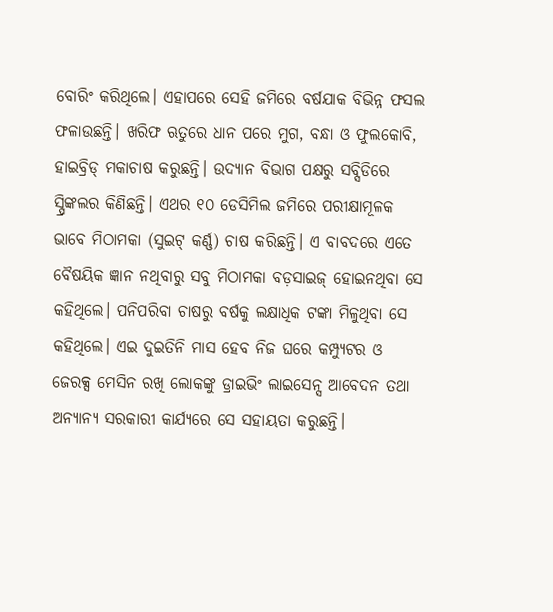ବୋରିଂ କରିଥିଲେ। ଏହାପରେ ସେହି ଜମିରେ ବର୍ଷଯାକ ବିଭିନ୍ନ ଫସଲ ଫଳାଉଛନ୍ତି। ଖରିଫ ଋତୁରେ ଧାନ ପରେ ମୁଗ, ବନ୍ଧା ଓ ଫୁଲକୋବି, ହାଇବ୍ରିଡ୍ ମକାଚାଷ କରୁଛନ୍ତି। ଉଦ୍ୟାନ ବିଭାଗ ପକ୍ଷରୁ ସବ୍ସିଡିରେ ସ୍ପ୍ରିଙ୍କଲର କିଣିଛନ୍ତି। ଏଥର ୧୦ ଡେସିମିଲ ଜମିରେ ପରୀକ୍ଷାମୂଳକ ଭାବେ ମିଠାମକା (ସୁଇଟ୍ କର୍ଣ୍ଣ) ଚାଷ କରିଛନ୍ତି। ଏ ବାବଦରେ ଏତେ ବୈଷୟିକ ଜ୍ଞାନ ନଥିବାରୁ ସବୁ ମିଠାମକା ବଡ଼ସାଇଜ୍ ହୋଇନଥିବା ସେ କହିଥିଲେ। ପନିପରିବା ଚାଷରୁ ବର୍ଷକୁ ଲକ୍ଷାଧିକ ଟଙ୍କା ମିଳୁଥିବା ସେ କହିଥିଲେ। ଏଇ ଦୁଇତିନି ମାସ ହେବ ନିଜ ଘରେ କମ୍ପ୍ୟୁଟର ଓ ଜେରକ୍ସ ମେସିନ ରଖି ଲୋକଙ୍କୁ ଡ୍ରାଇଭିଂ ଲାଇସେନ୍ସ ଆବେଦନ ତଥା ଅନ୍ୟାନ୍ୟ ସରକାରୀ କାର୍ଯ୍ୟରେ ସେ ସହାୟତା କରୁଛନ୍ତି।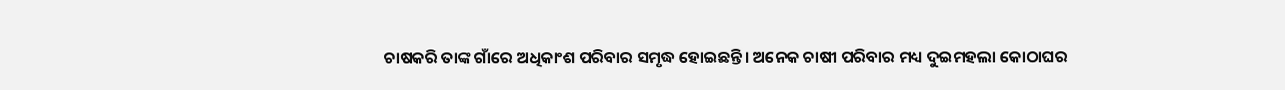ଚାଷକରି ତାଙ୍କ ଗାଁରେ ଅଧିକାଂଶ ପରିବାର ସମୃଦ୍ଧ ହୋଇଛନ୍ତି। ଅନେକ ଚାଷୀ ପରିବାର ମଧ୍ୟ ଦୁଇମହଲା କୋଠାଘର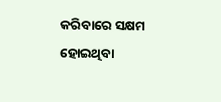କରିବାରେ ସକ୍ଷମ ହୋଇଥିବା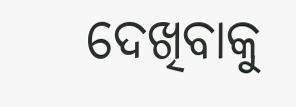ଦେଖିବାକୁ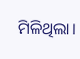ମିଳିଥିଲା।